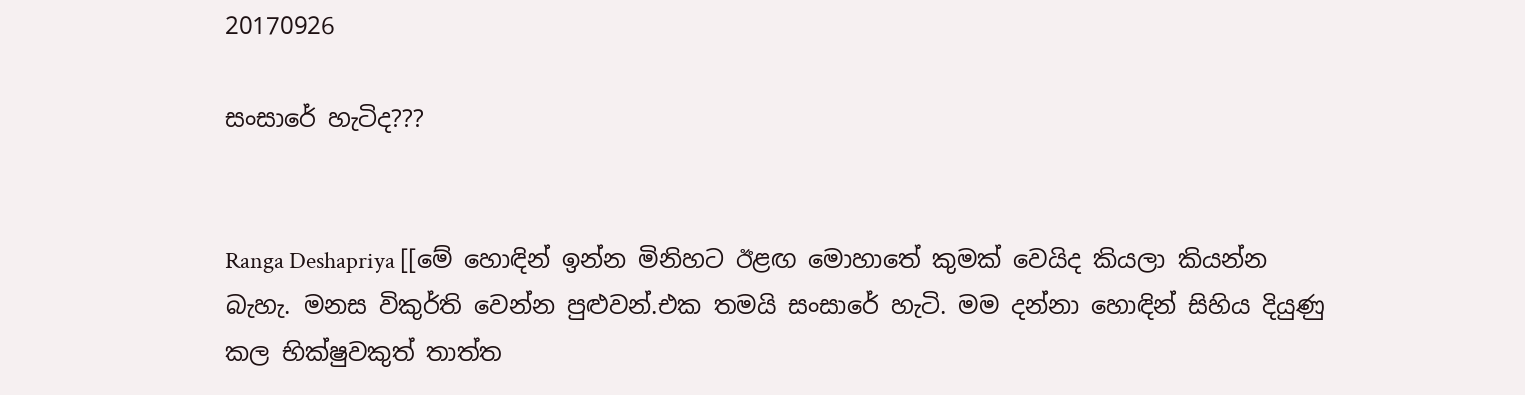20170926

සංසාරේ හැටිද???


Ranga Deshapriya [[මේ හොඳින් ඉන්න මිනිහට ඊළඟ මොහාතේ කුමක් වෙයිද කියලා කියන්න බැහැ. මනස විකුර්ති වෙන්න පුළුවන්.එක තමයි සංසාරේ හැටි. මම දන්නා හොඳින් සිහිය දියුණු කල භික්ෂුවකුත් තාත්ත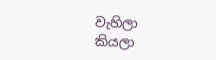වැහිලා කියලා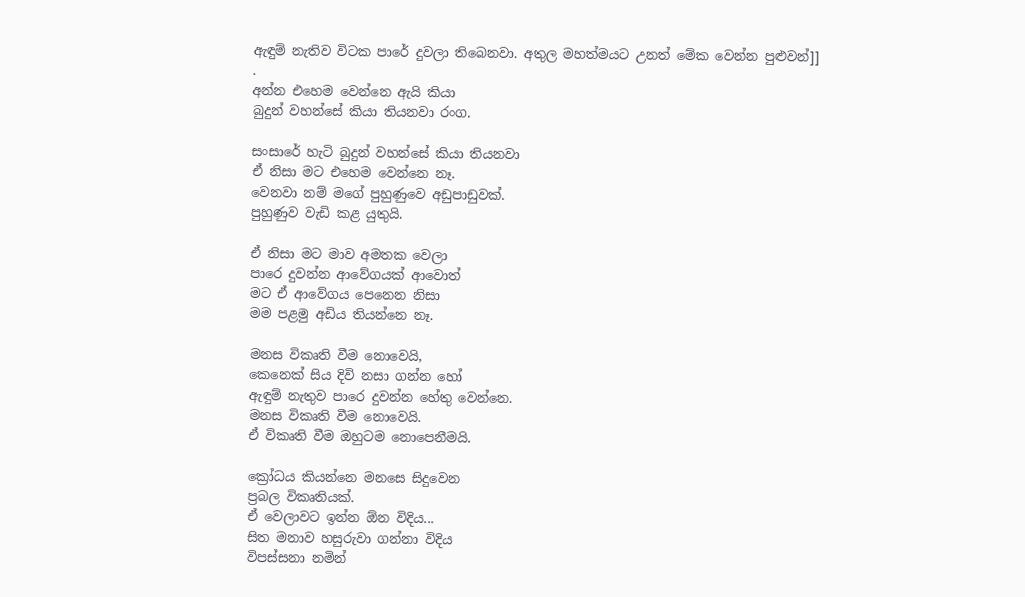ඇඳුම් නැතිව විටක පාරේ දුවලා තිබෙනවා. අතුල මහත්මයට උනත් මේක වෙන්න පුළුවන්]]
.
අන්න එහෙම වෙන්නෙ ඇයි කියා
බුදුන් වහන්සේ කියා තියනවා රංග.

සංසාරේ හැටි බුදුන් වහන්සේ කියා තියනවා
ඒ නිසා මට එහෙම වෙන්නෙ නෑ.
වෙනවා නම් මගේ පුහුණුවෙ අඩුපාඩුවක්.
පුහුණුව වැඩි කළ යුතුයි.

ඒ නිසා මට මාව අමතක වෙලා
පාරෙ දුවන්න ආවේගයක් ආවොත්
මට ඒ ආවේගය පෙනෙන නිසා
මම පළමු අඩිය තියන්නෙ නෑ.

මනස විකෘති වීම නොවෙයි,
කෙනෙක් සිය දිවි නසා ගන්න හෝ
ඇඳුම් නැතුව පාරෙ දුවන්න හේතු වෙන්නෙ.
මනස විකෘති වීම නොවෙයි.
ඒ විකෘති වීම ඔහුටම නොපෙනීමයි.

ක්‍රෝධය කියන්නෙ මනසෙ සිදුවෙන
ප්‍රබල විකෘතියක්.
ඒ වෙලාවට ඉන්න ඕන විදිය...
සිත මනාව හසුරුවා ගන්නා විදිය
විපස්සනා නමින්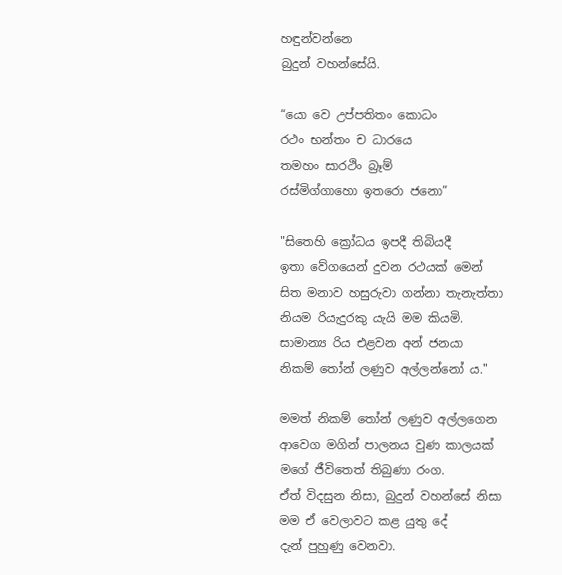හඳුන්වන්නෙ
බුදුන් වහන්සේයි.

“යො වෙ උප්පතිතං කොධං
රථං භන්තං ච ධාරයෙ
තමහං සාරථිං බ්‍රෑම්
රස්මිග්ගාහො ඉතරො ජනො”

"සිතෙහි ක්‍රෝධය ඉපදී තිබියදී
ඉතා වේගයෙන් දුවන රථයක් මෙන්
සිත මනාව හසුරුවා ගන්නා තැනැත්තා
නියම රියැදුරකු යැයි මම කියමි.
සාමාන්‍ය රිය එළවන අන් ජනයා
නිකම් තෝන් ලණුව අල්ලන්නෝ ය."

මමත් නිකම් තෝන් ලණුව අල්ලගෙන
ආවෙග මගින් පාලනය වුණ කාලයක්
මගේ ජීවිතෙත් තිබුණා රංග.
ඒත් විදසුන නිසා, බුදුන් වහන්සේ නිසා
මම ඒ වෙලාවට කළ යුතු දේ
දැන් පුහුණු වෙනවා.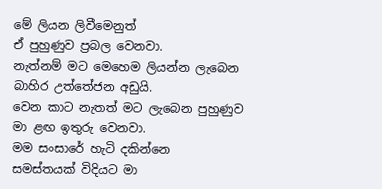මේ ලියන ලිවීමෙනුත්
ඒ පුහුණුව ප්‍රබල වෙනවා.
නැත්නම් මට මෙහෙම ලියන්න ලැබෙන
බාහිර උත්තේජන අඩුයි.
වෙන කාට නැතත් මට ලැබෙන පුහුණුව
මා ළඟ ඉතුරු වෙනවා.
මම සංසාරේ හැටි දකින්නෙ
සමස්තයක් විදියට මා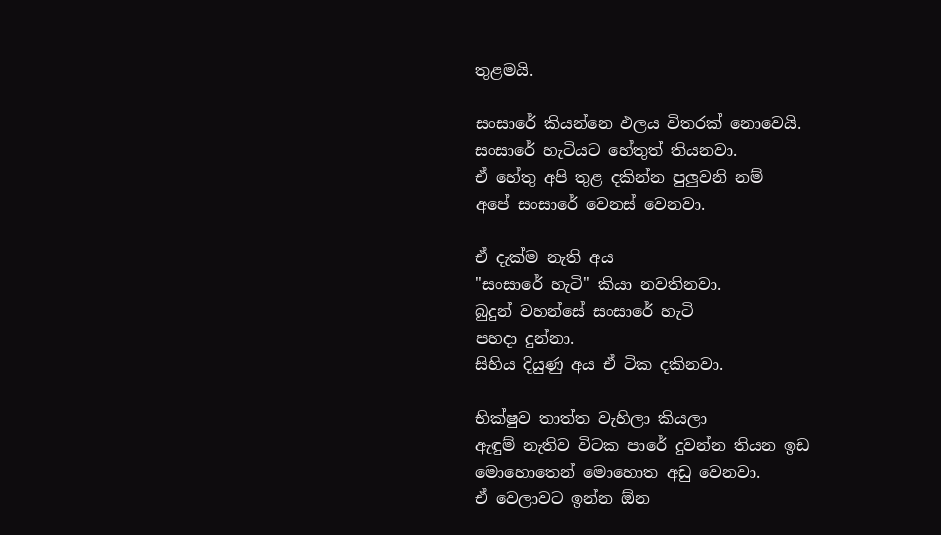තුළමයි.

සංසාරේ කියන්නෙ ඵලය විතරක් නොවෙයි.
සංසාරේ හැටියට හේතුත් තියනවා.
ඒ හේතු අපි තුළ දකින්න පුලුවනි නම්
අපේ සංසාරේ වෙනස් වෙනවා.

ඒ දැක්ම නැති අය
"සංසාරේ හැටි" කියා නවතිනවා.
බුදුන් වහන්සේ සංසාරේ හැටි
පහදා දුන්නා.
සිහිය දියුණු අය ඒ ටික දකිනවා.

භික්ෂුව තාත්ත වැහිලා කියලා
ඇඳුම් නැතිව විටක පාරේ දුවන්න තියන ඉඩ
මොහොතෙන් මොහොත අඩු වෙනවා.
ඒ වෙලාවට ඉන්න ඕන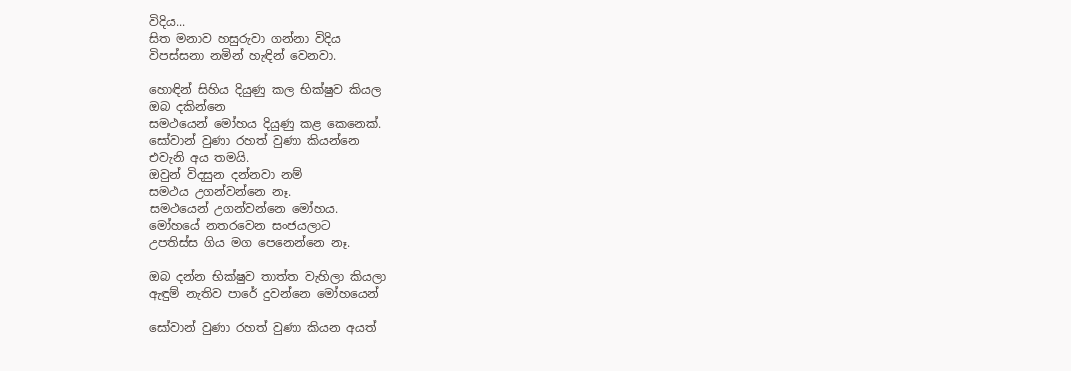විදිය...
සිත මනාව හසුරුවා ගන්නා විදිය
විපස්සනා නමින් හැඳින් වෙනවා.

හොඳින් සිහිය දියුණු කල භික්ෂුව කියල
ඔබ දකින්නෙ
සමථයෙන් මෝහය දියුණු කළ කෙනෙක්.
සෝවාන් වුණා රහත් වුණා කියන්නෙ
එවැනි අය තමයි.
ඔවුන් විදසුන දන්නවා නම්
සමථය උගන්වන්නෙ නෑ.
සමථයෙන් උගන්වන්නෙ මෝහය.
මෝහයේ නතරවෙන සංජයලාට
උපතිස්ස ගිය මග පෙනෙන්නෙ නෑ.

ඔබ දන්න භික්ෂුව තාත්ත වැහිලා කියලා
ඇඳුම් නැතිව පාරේ දුවන්නෙ මෝහයෙන්

සෝවාන් වුණා රහත් වුණා කියන අයත්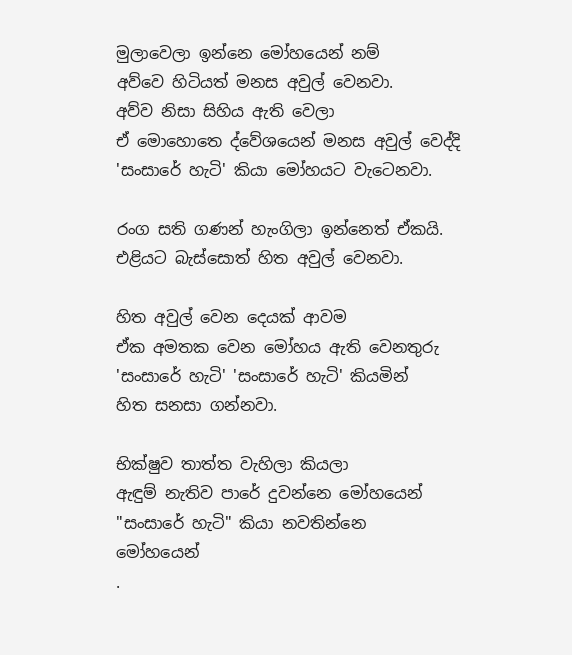මුලාවෙලා ඉන්නෙ මෝහයෙන් නම්
අව්වෙ හිටියත් මනස අවුල් වෙනවා.
අව්ව නිසා සිහිය ඇති වෙලා
ඒ මොහොතෙ ද්වේශයෙන් මනස අවුල් වෙද්දි
'සංසාරේ හැටි' කියා මෝහයට වැටෙනවා.

රංග සති ගණන් හැංගිලා ඉන්නෙත් ඒකයි.
එළියට බැස්සොත් හිත අවුල් වෙනවා.

හිත අවුල් වෙන දෙයක් ආවම
ඒක අමතක වෙන මෝහය ඇති වෙනතුරු
'සංසාරේ හැටි' 'සංසාරේ හැටි' කියමින්
හිත සනසා ගන්නවා.

භික්ෂුව තාත්ත වැහිලා කියලා
ඇඳුම් නැතිව පාරේ දුවන්නෙ මෝහයෙන්
"සංසාරේ හැටි" කියා නවතින්නෙ
මෝහයෙන්
.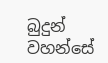බුදුන් වහන්සේ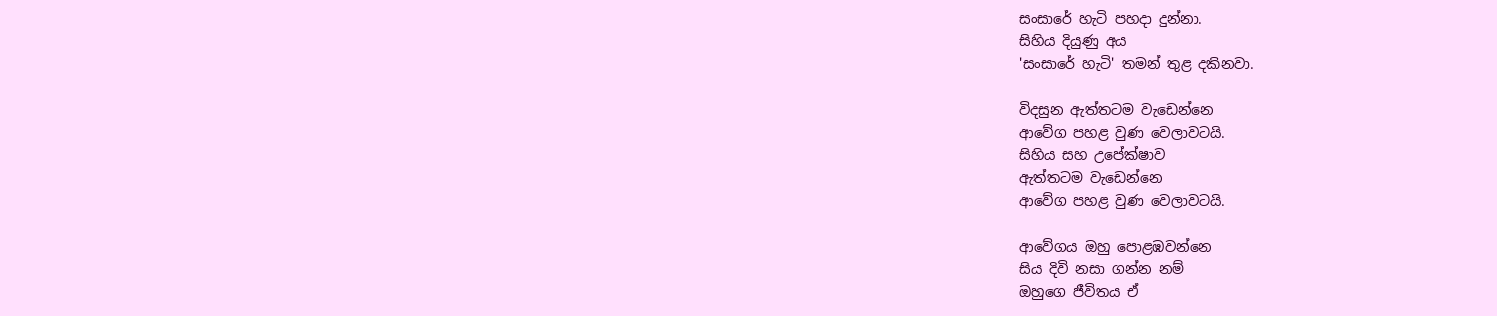සංසාරේ හැටි පහදා දුන්නා.
සිහිය දියුණු අය
'සංසාරේ හැටි' තමන් තුළ දකිනවා.

විදසුන ඇත්තටම වැඩෙන්නෙ
ආවේග පහළ වුණ වෙලාවටයි.
සිහිය සහ උපේක්ෂාව
ඇත්තටම වැඩෙන්නෙ
ආවේග පහළ වුණ වෙලාවටයි.

ආවේගය ඔහු පොළඹවන්නෙ
සිය දිවි නසා ගන්න නම්
ඔහුගෙ ජීවිතය ඒ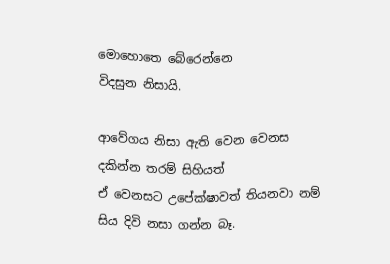මොහොතෙ බේරෙන්නෙ
විදසුන නිසායි.

ආවේගය නිසා ඇති වෙන වෙනස
දකින්න තරම් සිහියත්
ඒ වෙනසට උපේක්ෂාවත් තියනවා නම්
සිය දිවි නසා ගන්න බෑ.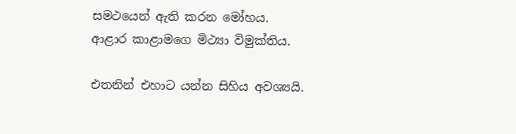සමථයෙන් ඇති කරන මෝහය.
ආළාර කාළාමගෙ මිථ්‍යා විමුක්තිය.

එතනින් එහාට යන්න සිහිය අවශ්‍යයි.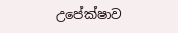උපේක්ෂාව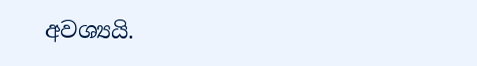අවශ්‍යයි.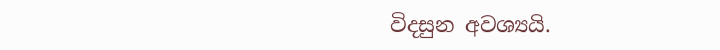විදසුන අවශ්‍යයි.